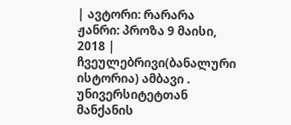| ავტორი: რარარა ჟანრი: პროზა 9 მაისი, 2018 |
ჩვეულებრივი(ბანალური ისტორია) ამბავი . უნივერსიტეტთან მანქანის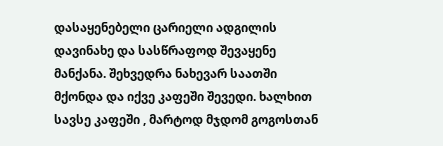დასაყენებელი ცარიელი ადგილის დავინახე და სასწრაფოდ შევაყენე მანქანა. შეხვედრა ნახევარ საათში მქონდა და იქვე კაფეში შევედი. ხალხით სავსე კაფეში , მარტოდ მჯდომ გოგოსთან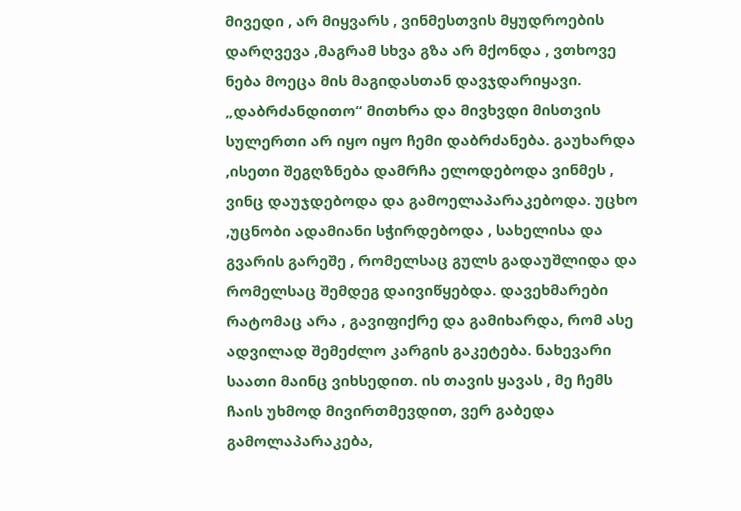მივედი , არ მიყვარს , ვინმესთვის მყუდროების დარღვევა ,მაგრამ სხვა გზა არ მქონდა , ვთხოვე ნება მოეცა მის მაგიდასთან დავჯდარიყავი. „დაბრძანდითო“ მითხრა და მივხვდი მისთვის სულერთი არ იყო იყო ჩემი დაბრძანება. გაუხარდა ,ისეთი შეგღზნება დამრჩა ელოდებოდა ვინმეს , ვინც დაუჯდებოდა და გამოელაპარაკებოდა. უცხო ,უცნობი ადამიანი სჭირდებოდა , სახელისა და გვარის გარეშე , რომელსაც გულს გადაუშლიდა და რომელსაც შემდეგ დაივიწყებდა. დავეხმარები რატომაც არა , გავიფიქრე და გამიხარდა, რომ ასე ადვილად შემეძლო კარგის გაკეტება. ნახევარი საათი მაინც ვიხსედით. ის თავის ყავას , მე ჩემს ჩაის უხმოდ მივირთმევდით, ვერ გაბედა გამოლაპარაკება,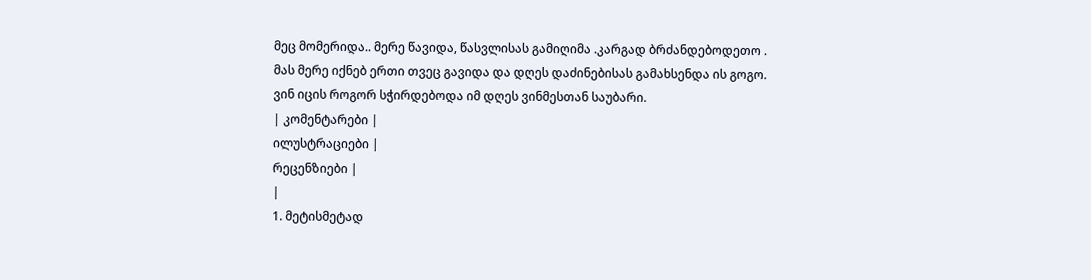მეც მომერიდა.. მერე წავიდა, წასვლისას გამიღიმა .კარგად ბრძანდებოდეთო . მას მერე იქნებ ერთი თვეც გავიდა და დღეს დაძინებისას გამახსენდა ის გოგო. ვინ იცის როგორ სჭირდებოდა იმ დღეს ვინმესთან საუბარი.
| კომენტარები |
ილუსტრაციები |
რეცენზიები |
|
1. მეტისმეტად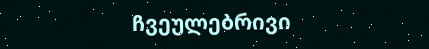ჩვეულებრივი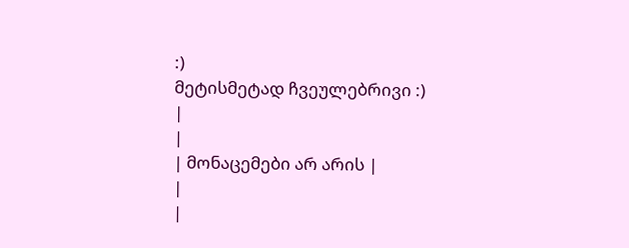:)
მეტისმეტად ჩვეულებრივი :)
|
|
| მონაცემები არ არის |
|
|